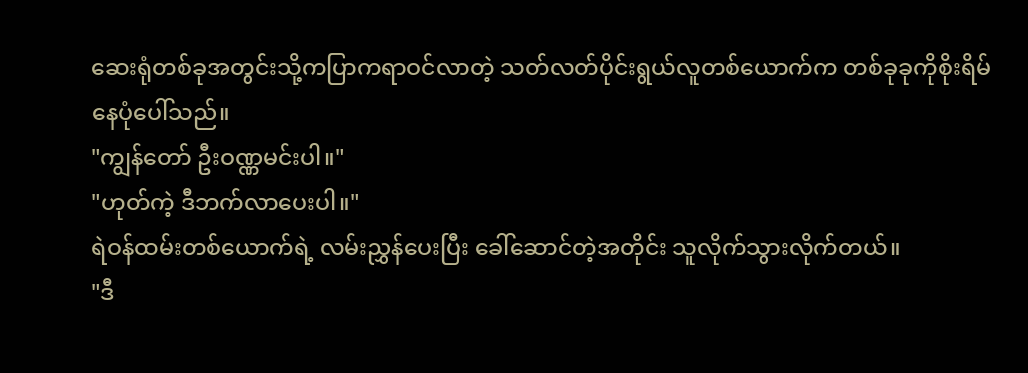ဆေးရုံတစ်ခုအတွင်းသို့ကပြာကရာဝင်လာတဲ့ သတ်လတ်ပိုင်းရွယ်လူတစ်ယောက်က တစ်ခုခုကိုစိုးရိမ်နေပုံပေါ်သည်။
"ကျွန်တော် ဦးဝဏ္ဏမင်းပါ။"
"ဟုတ်ကဲ့ ဒီဘက်လာပေးပါ။"
ရဲဝန်ထမ်းတစ်ယောက်ရဲ့ လမ်းညွှန်ပေးပြီး ခေါ်ဆောင်တဲ့အတိုင်း သူလိုက်သွားလိုက်တယ်။
"ဒီ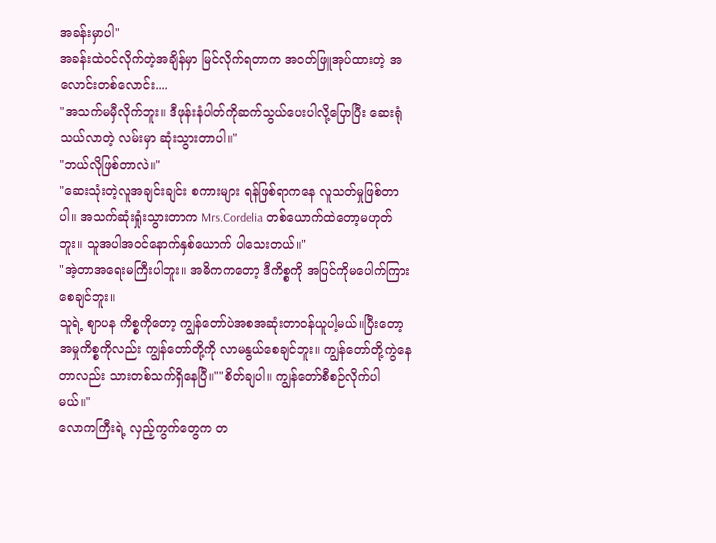အခန်းမှာပါ"
အခန်းထဲဝင်လိုက်တဲ့အချိန်မှာ မြင်လိုက်ရတာက အဝတ်ဖြူအုပ်ထားတဲ့ အလောင်းတစ်လောင်း....
"အသက်မမှီလိုက်ဘူး။ ဒီဖုန်းနံပါတ်ကိုဆက်သွယ်ပေးပါလို့ပြောပြီး ဆေးရုံသယ်လာတဲ့ လမ်းမှာ ဆုံးသွားတာပါ။"
"ဘယ်လိုဖြစ်တာလဲ။"
"ဆေးသုံးတဲ့လူအချင်းချင်း စကားများ ရန်ဖြစ်ရာကနေ လူသတ်မှုဖြစ်တာပါ။ အသက်ဆုံးရှုံးသွားတာက Mrs.Cordelia တစ်ယောက်ထဲတော့မဟုတ်ဘူး။ သူအပါအဝင်နောက်နှစ်ယောက် ပါသေးတယ်။"
"အဲ့တာအရေးမကြီးပါဘူး။ အဓိကကတော့ ဒီကိစ္စကို အပြင်ကိုမပေါက်ကြားစေချင်ဘူး။
သူရဲ့ ဈာပန ကိစ္စကိုတော့ ကျွန်တော်ပဲအစအဆုံးတာဝန်ယူပါ့မယ်။ပြီးတော့ အမှုကိစ္စကိုလည်း ကျွန်တော်တို့ကို လာမနွယ်စေချင်ဘူး။ ကျွန်တော်တို့ကွဲနေတာလည်း သားတစ်သက်ရှိနေပြီ။""စိတ်ချပါ။ ကျွန်တော်စီစဉ်လိုက်ပါမယ်။"
လောကကြီးရဲ့ လှည့်ကွက်တွေက တ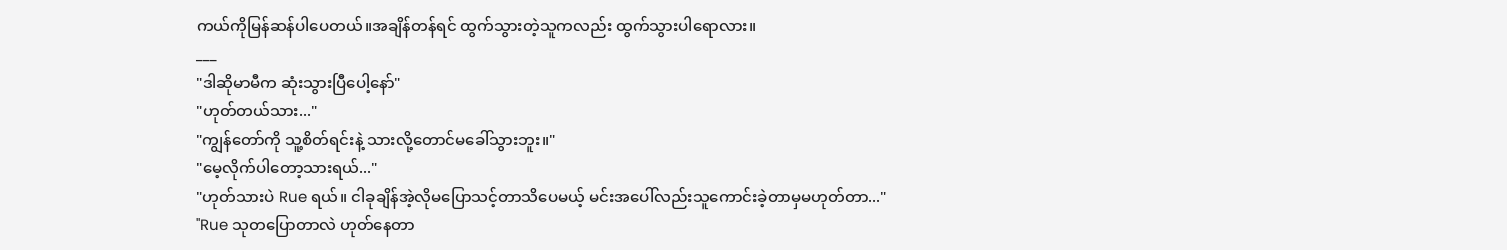ကယ်ကိုမြန်ဆန်ပါပေတယ်။အချိန်တန်ရင် ထွက်သွားတဲ့သူကလည်း ထွက်သွားပါရောလား။
___
"ဒါဆိုမာမီက ဆုံးသွားပြီပေါ့နော်"
"ဟုတ်တယ်သား..."
"ကျွန်တော်ကို သူ့စိတ်ရင်းနဲ့ သားလို့တောင်မခေါ်သွားဘူး။"
"မေ့လိုက်ပါတော့သားရယ်..."
"ဟုတ်သားပဲ Rue ရယ်။ ငါခုချိန်အဲ့လိုမပြောသင့်တာသိပေမယ့် မင်းအပေါ်လည်းသူကောင်းခဲ့တာမှမဟုတ်တာ..."
"Rue သုတပြောတာလဲ ဟုတ်နေတာ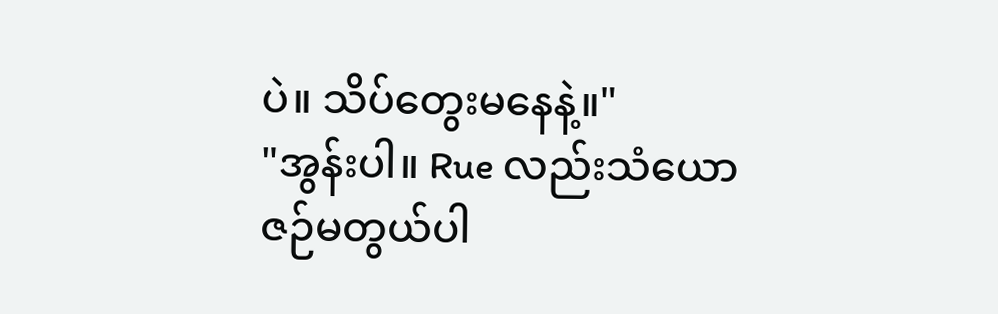ပဲ။ သိပ်တွေးမနေနဲ့။"
"အွန်းပါ။ Rue လည်းသံယောဇဉ်မတွယ်ပါ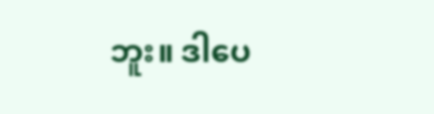ဘူး။ ဒါပေ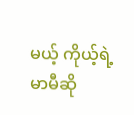မယ့် ကိုယ့်ရဲ့မာမီဆို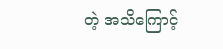တဲ့ အသိကြောင့်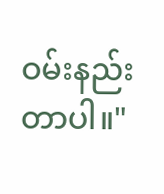ဝမ်းနည်းတာပါ။"